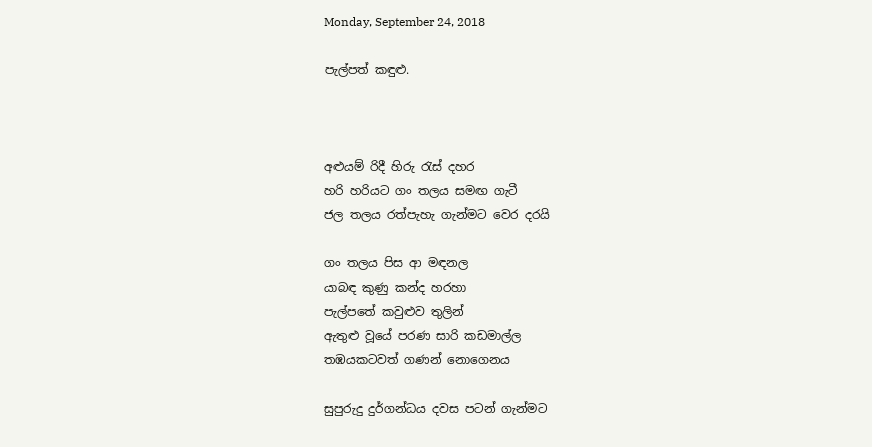Monday, September 24, 2018

පැල්පත් කඳුළු.



අළුයම් රිදී හිරු රැස් දහර
හරි හරියට ගං තලය සමඟ ගැටී
ජල තලය රත්පැහැ ගැන්මට වෙර දරයි

ගං තලය පිස ආ මඳනල
යාබඳ කුණු කන්ද හරහා
පැල්පතේ කවුළුව තුලින්
ඇතුළු වූයේ පරණ සාරි කඩමාල්ල
තඹයකටවත් ගණන් නොගෙනය

සුපුරුදු දුර්ගන්ධය දවස පටන් ගැන්මට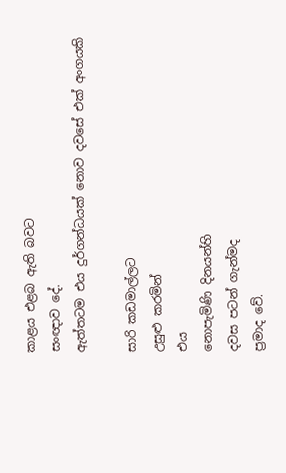කාළය එළබ ඇති බවට
සංඥාව දේ.
ඇත්තටම එය දුර්ගන්ධයක් නොව දවසේ එක් අංගයකි

සාරි කඩමාල්ලට
උසුළු කරමින්
එය
නොපැමිණි දිනයන්හි
දවස පටන් ගැන්මද
ප්‍රමාද වේ.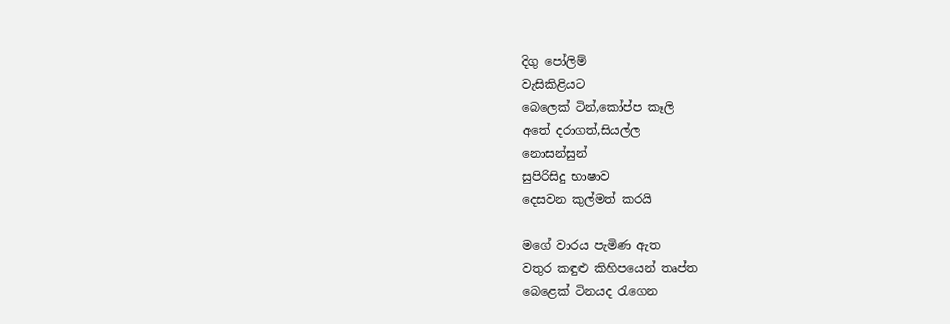දිගු පෝලිම්
වැසිකිළියට
බෙලෙක් ටින්,කෝප්ප කෑලි
අතේ දරාගත්,සියල්ල
නොසන්සුන්
සුපිරිසිදු භාෂාව
දෙසවන කුල්මත් කරයි

මගේ වාරය පැමිණ ඇත
වතුර කඳුළු කිහිපයෙන් තෘප්ත
බෙළෙක් ටිනයද රැගෙන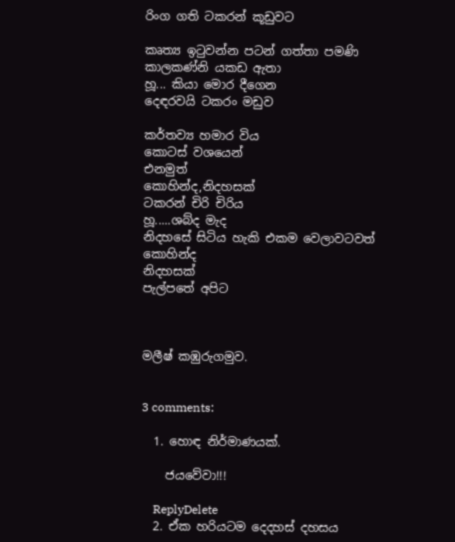රිංග ගති ටකරන් කූඩුවට

කෘත්‍ය ඉටුවන්න පටන් ගත්තා පමණි
කාලකණ්නි යකඩ ඇතා
හූ... කියා මොර දීගෙන
දෙඳරවයි ටකරං මඩුව

කර්තව්‍ය හමාර විය
කොටස් වශයෙන්
එනමුත්
කොහින්ද,නිදහසක්
ටකරන් චිරි චිරිය
හූ.....ශබ්ද මැද
නිදහසේ සිටිය හැකි එකම වෙලාවටවත්
කොහින්ද
නිදහසක්
පැල්පතේ අපිට



මලීෂ් කඹුරුගමුව.


3 comments:

  1. හොඳ නිර්මාණයක්.

    ජයවේවා!!!

    ReplyDelete
  2. ඒක හරියටම දෙදහස් දහසය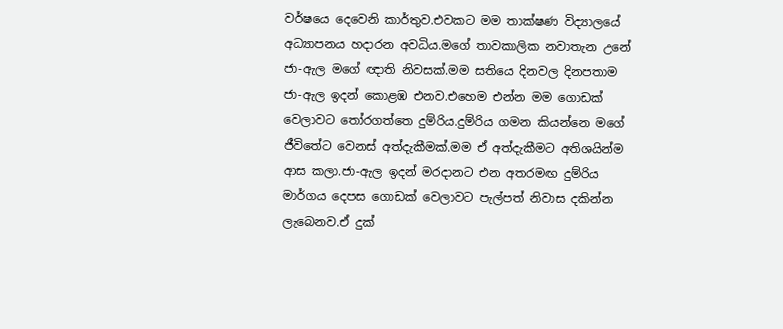වර්ෂයෙ දෙවෙනි කාර්තුව.එවකට මම තාක්ෂණ විද්‍යාලයේ අධ්‍යාපනය හදාරන අවධිය.මගේ තාවකාලික නවාතැන උනේ ජා-ඇල මගේ ඥාති නිවසක්.මම සතියෙ දිනවල දිනපතාම ජා-ඇල ඉදන් කොළඹ එනව.එහෙම එන්න මම ගොඩක් වෙලාවට තෝරගත්තෙ දුම්රිය.දුම්රිය ගමන කියන්නෙ මගේ ජීවිතේට වෙනස් අත්දැකීමක්.මම ඒ අත්දැකීමට අතිශයින්ම ආස කලා.ජා-ඇල ඉදන් මරදානට එන අතරමඟ දුම්රිය මාර්ගය දෙපස ගොඩක් වෙලාවට පැල්පත් නිවාස දකින්න ලැබෙනව.ඒ දුක්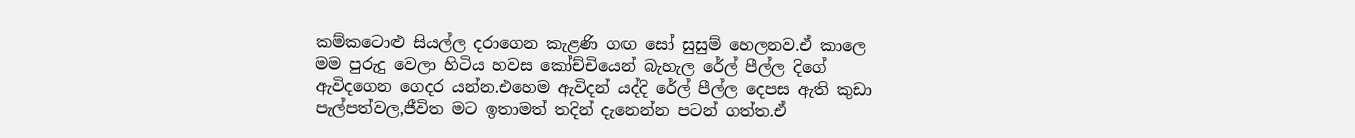කම්කටොළු සියල්ල දරාගෙන කැළණි ගඟ සෝ සුසුම් හෙලනව.ඒ කාලෙ මම පුරුදු වෙලා හිටිය හවස කෝච්චියෙන් බැහැල රේල් පීල්ල දිගේ ඇවිදගෙන ගෙදර යන්න.එහෙම ඇවිදන් යද්දි රේල් පීල්ල දෙපස ඇති කුඩා පැල්පත්වල,ජීවිත මට ඉතාමත් තදින් දැනෙන්න පටන් ගත්ත.ඒ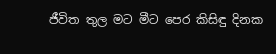ජීවිත තුල මට මීට පෙර කිසිඳු දිනක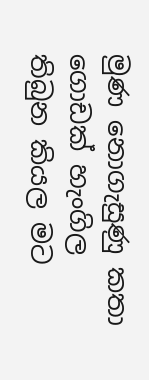මුණ නොගැසුණු කතා ගොඩක් හැංගිල තිබුන කියල මට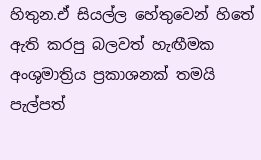හිතුන.ඒ සියල්ල හේතුවෙන් හිතේ ඇති කරපු බලවත් හැඟීමක අංශුමාත්‍රිය ප්‍රකාශනක් තමයි පැල්පත්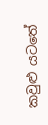කවුළු යටතේ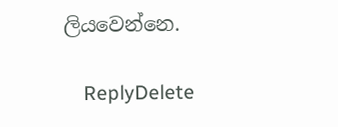ලියවෙන්නෙ.

    ReplyDelete